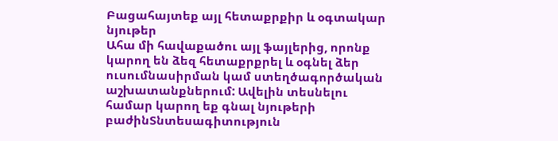Բացահայտեք այլ հետաքրքիր և օգտակար նյութեր
Ահա մի հավաքածու այլ ֆայլերից, որոնք կարող են ձեզ հետաքրքրել և օգնել ձեր ուսումնասիրման կամ ստեղծագործական աշխատանքներում: Ավելին տեսնելու համար կարող եք գնալ նյութերի բաժինՏնտեսագիտություն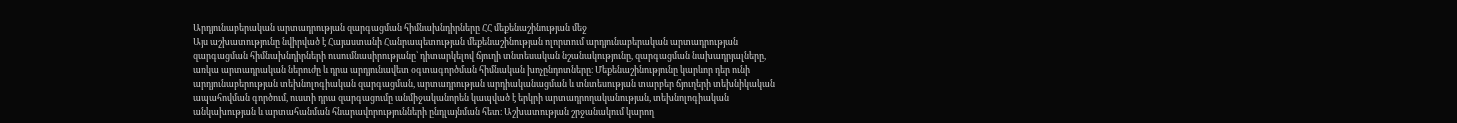Արդյունաբերական արտադրության զարգացման հիմնախնդիրները ՀՀ մեքենաշինության մեջ
Այս աշխատությունը նվիրված է Հայաստանի Հանրապետության մեքենաշինության ոլորտում արդյունաբերական արտադրության զարգացման հիմնախնդիրների ուսումնասիրությանը՝ դիտարկելով ճյուղի տնտեսական նշանակությունը, զարգացման նախադրյալները, առկա արտադրական ներուժը և դրա արդյունավետ օգտագործման հիմնական խոչընդոտները։ Մեքենաշինությունը կարևոր դեր ունի արդյունաբերության տեխնոլոգիական զարգացման, արտադրության արդիականացման և տնտեսության տարբեր ճյուղերի տեխնիկական ապահովման գործում, ուստի դրա զարգացումը անմիջականորեն կապված է երկրի արտադրողականության, տեխնոլոգիական անկախության և արտահանման հնարավորությունների ընդլայնման հետ։ Աշխատության շրջանակում կարող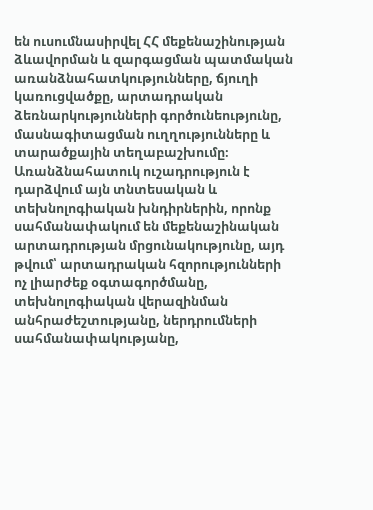են ուսումնասիրվել ՀՀ մեքենաշինության ձևավորման և զարգացման պատմական առանձնահատկությունները, ճյուղի կառուցվածքը, արտադրական ձեռնարկությունների գործունեությունը, մասնագիտացման ուղղությունները և տարածքային տեղաբաշխումը։ Առանձնահատուկ ուշադրություն է դարձվում այն տնտեսական և տեխնոլոգիական խնդիրներին, որոնք սահմանափակում են մեքենաշինական արտադրության մրցունակությունը, այդ թվում՝ արտադրական հզորությունների ոչ լիարժեք օգտագործմանը, տեխնոլոգիական վերազինման անհրաժեշտությանը, ներդրումների սահմանափակությանը,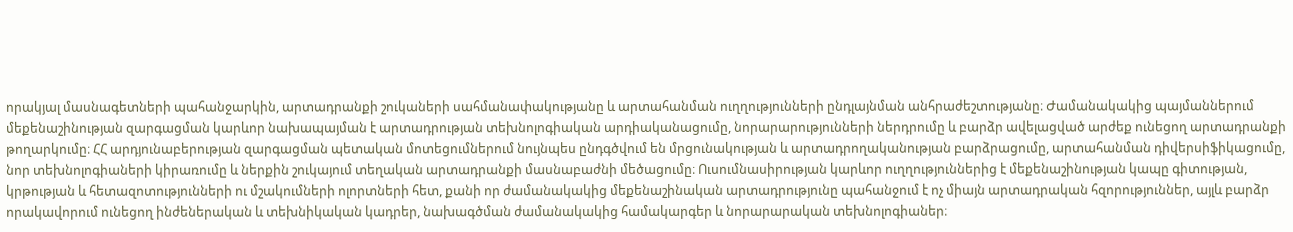որակյալ մասնագետների պահանջարկին, արտադրանքի շուկաների սահմանափակությանը և արտահանման ուղղությունների ընդլայնման անհրաժեշտությանը։ Ժամանակակից պայմաններում մեքենաշինության զարգացման կարևոր նախապայման է արտադրության տեխնոլոգիական արդիականացումը, նորարարությունների ներդրումը և բարձր ավելացված արժեք ունեցող արտադրանքի թողարկումը։ ՀՀ արդյունաբերության զարգացման պետական մոտեցումներում նույնպես ընդգծվում են մրցունակության և արտադրողականության բարձրացումը, արտահանման դիվերսիֆիկացումը, նոր տեխնոլոգիաների կիրառումը և ներքին շուկայում տեղական արտադրանքի մասնաբաժնի մեծացումը։ Ուսումնասիրության կարևոր ուղղություններից է մեքենաշինության կապը գիտության, կրթության և հետազոտությունների ու մշակումների ոլորտների հետ, քանի որ ժամանակակից մեքենաշինական արտադրությունը պահանջում է ոչ միայն արտադրական հզորություններ, այլև բարձր որակավորում ունեցող ինժեներական և տեխնիկական կադրեր, նախագծման ժամանակակից համակարգեր և նորարարական տեխնոլոգիաներ։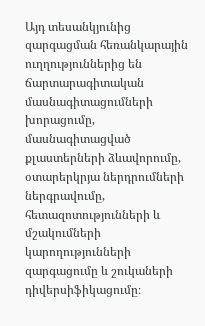Այդ տեսանկյունից զարգացման հեռանկարային ուղղություններից են ճարտարագիտական մասնագիտացումների խորացումը, մասնագիտացված քլաստերների ձևավորումը, օտարերկրյա ներդրումների ներգրավումը, հետազոտությունների և մշակումների կարողությունների զարգացումը և շուկաների դիվերսիֆիկացումը։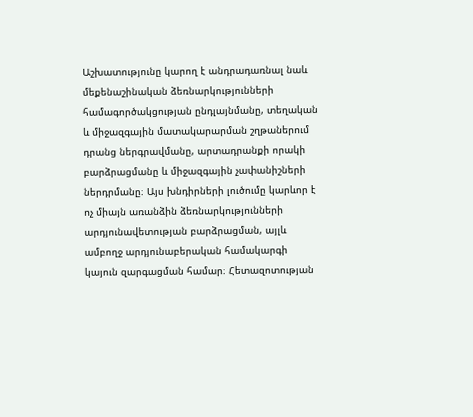Աշխատությունը կարող է անդրադառնալ նաև մեքենաշինական ձեռնարկությունների համագործակցության ընդլայնմանը, տեղական և միջազգային մատակարարման շղթաներում դրանց ներգրավմանը, արտադրանքի որակի բարձրացմանը և միջազգային չափանիշների ներդրմանը։ Այս խնդիրների լուծումը կարևոր է ոչ միայն առանձին ձեռնարկությունների արդյունավետության բարձրացման, այլև ամբողջ արդյունաբերական համակարգի կայուն զարգացման համար։ Հետազոտության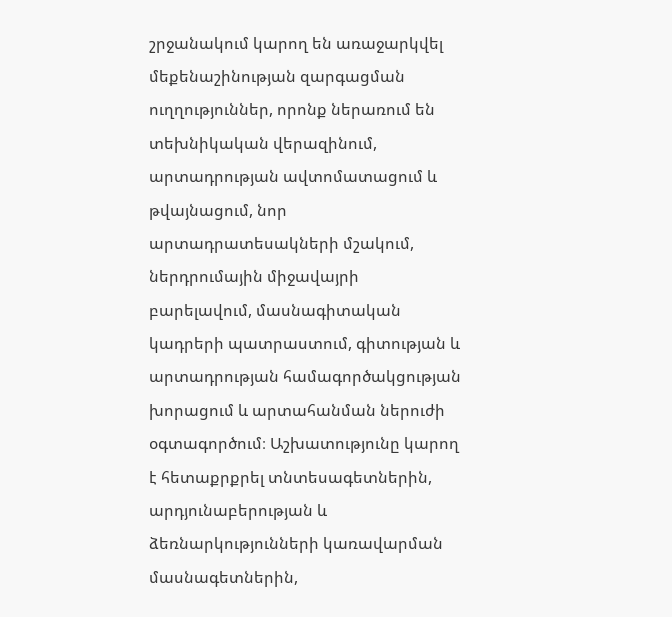շրջանակում կարող են առաջարկվել մեքենաշինության զարգացման ուղղություններ, որոնք ներառում են տեխնիկական վերազինում, արտադրության ավտոմատացում և թվայնացում, նոր արտադրատեսակների մշակում, ներդրումային միջավայրի բարելավում, մասնագիտական կադրերի պատրաստում, գիտության և արտադրության համագործակցության խորացում և արտահանման ներուժի օգտագործում։ Աշխատությունը կարող է հետաքրքրել տնտեսագետներին, արդյունաբերության և ձեռնարկությունների կառավարման մասնագետներին,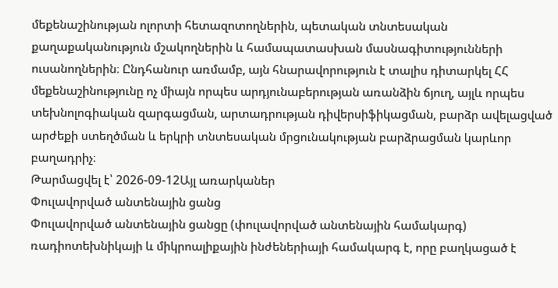մեքենաշինության ոլորտի հետազոտողներին, պետական տնտեսական քաղաքականություն մշակողներին և համապատասխան մասնագիտությունների ուսանողներին։ Ընդհանուր առմամբ, այն հնարավորություն է տալիս դիտարկել ՀՀ մեքենաշինությունը ոչ միայն որպես արդյունաբերության առանձին ճյուղ, այլև որպես տեխնոլոգիական զարգացման, արտադրության դիվերսիֆիկացման, բարձր ավելացված արժեքի ստեղծման և երկրի տնտեսական մրցունակության բարձրացման կարևոր բաղադրիչ։
Թարմացվել է՝ 2026-09-12Այլ առարկաներ
Փուլավորված անտենային ցանց
Փուլավորված անտենային ցանցը (փուլավորված անտենային համակարգ) ռադիոտեխնիկայի և միկրոալիքային ինժեներիայի համակարգ է, որը բաղկացած է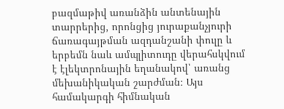բազմաթիվ առանձին անտենային տարրերից, որոնցից յուրաքանչյուրի ճառագայթման ազդանշանի փուլը և երբեմն նաև ամպլիտուդը վերահսկվում է էլեկտրոնային եղանակով՝ առանց մեխանիկական շարժման։ Այս համակարգի հիմնական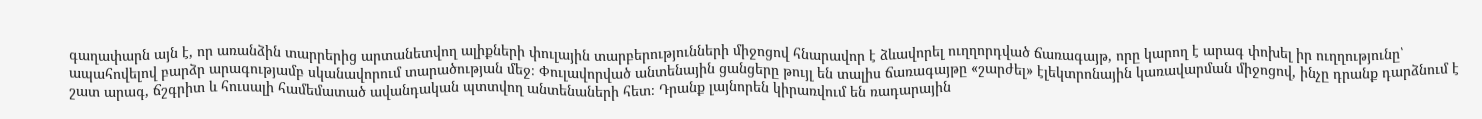գաղափարն այն է, որ առանձին տարրերից արտանետվող ալիքների փուլային տարբերությունների միջոցով հնարավոր է ձևավորել ուղղորդված ճառագայթ, որը կարող է արագ փոխել իր ուղղությունը՝ ապահովելով բարձր արագությամբ սկանավորում տարածության մեջ։ Փուլավորված անտենային ցանցերը թույլ են տալիս ճառագայթը «շարժել» էլեկտրոնային կառավարման միջոցով, ինչը դրանք դարձնում է շատ արագ, ճշգրիտ և հուսալի համեմատած ավանդական պտտվող անտենաների հետ։ Դրանք լայնորեն կիրառվում են ռադարային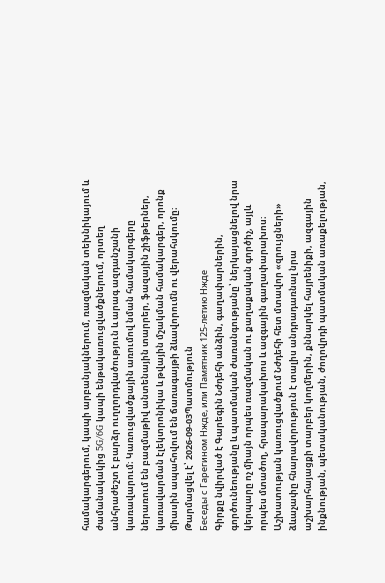համակարգերում, կապի արբանյակներում, ռազմական տեխնիկայում և ժամանակակից 5G/6G կապի ենթակառուցվածքներում, որտեղ անհրաժեշտ է բարձր ուղղորդվածություն և արագ ազդանշանի կառավարում։ Կառուցվածքային առումով նման համակարգերը ներառում են բազմաթիվ անտենային տարրեր, ֆազային շիֆթերներ, կառավարման էլեկտրոնիկա և թվային մշակման համակարգեր, որոնք միասին ապահովում են ճառագայթի ձևավորումն ու վերահսկումը։
Թարմացվել է՝ 2026-09-03Պատմություն
Беседы с Гарегином Нжде, или Памятник 125-летию Нжде
Գիրքը նվիրված է Գարեգին Նժդեհի անձին, գաղափարներին, գործունեությանը և պատմական ժառանգությանը՝ ներկայացնելով նրա կերպարը ոչ միայն որպես ռազմական ու քաղաքական գործիչ, այլև որպես մտածող, հրապարակախոս և ազգային գաղափարախոս։ Աշխատության կառուցվածքում Նժդեհի հետ մտավոր «զրույցների» ձևաչափը հնարավորություն է տալիս անդրադառնալ նրա աշխարհայացքի տարբեր կողմերին, քննարկել հայրենիքի, ազգային ինքնության, պետականության, ժողովրդի պատմական առաքելության,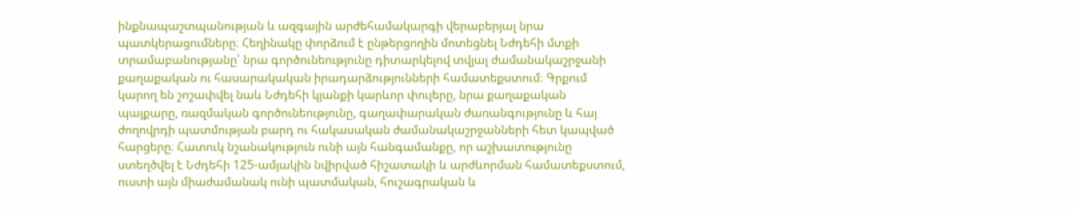ինքնապաշտպանության և ազգային արժեհամակարգի վերաբերյալ նրա պատկերացումները։ Հեղինակը փորձում է ընթերցողին մոտեցնել Նժդեհի մտքի տրամաբանությանը՝ նրա գործունեությունը դիտարկելով տվյալ ժամանակաշրջանի քաղաքական ու հասարակական իրադարձությունների համատեքստում։ Գրքում կարող են շոշափվել նաև Նժդեհի կյանքի կարևոր փուլերը, նրա քաղաքական պայքարը, ռազմական գործունեությունը, գաղափարական ժառանգությունը և հայ ժողովրդի պատմության բարդ ու հակասական ժամանակաշրջանների հետ կապված հարցերը։ Հատուկ նշանակություն ունի այն հանգամանքը, որ աշխատությունը ստեղծվել է Նժդեհի 125-ամյակին նվիրված հիշատակի և արժևորման համատեքստում, ուստի այն միաժամանակ ունի պատմական, հուշագրական և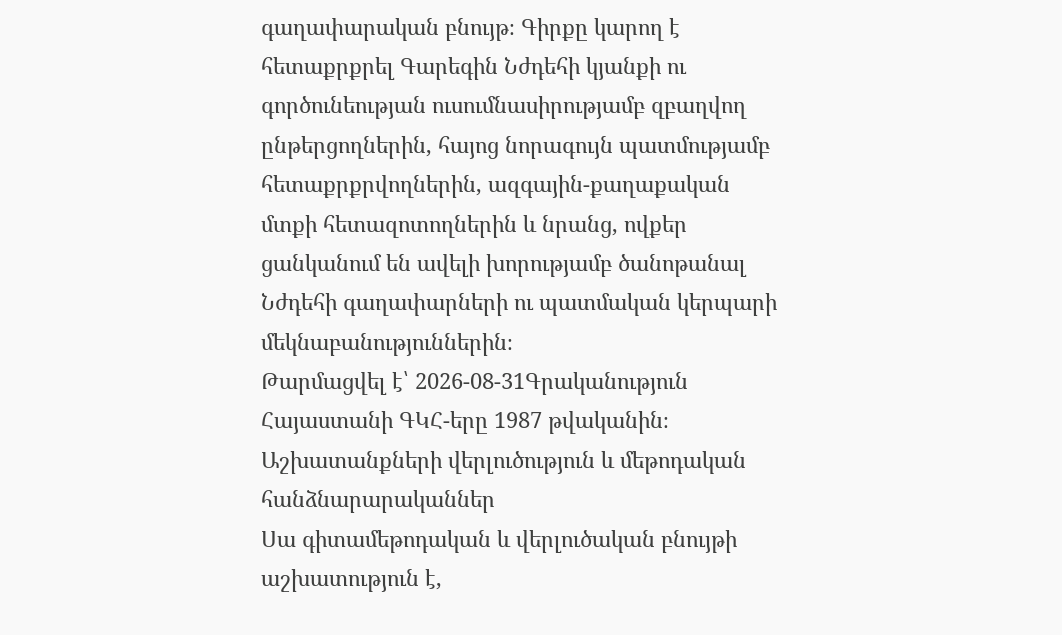գաղափարական բնույթ։ Գիրքը կարող է հետաքրքրել Գարեգին Նժդեհի կյանքի ու գործունեության ուսումնասիրությամբ զբաղվող ընթերցողներին, հայոց նորագույն պատմությամբ հետաքրքրվողներին, ազգային-քաղաքական մտքի հետազոտողներին և նրանց, ովքեր ցանկանում են ավելի խորությամբ ծանոթանալ Նժդեհի գաղափարների ու պատմական կերպարի մեկնաբանություններին։
Թարմացվել է՝ 2026-08-31Գրականություն
Հայաստանի ԳԿՀ-երը 1987 թվականին։ Աշխատանքների վերլուծություն և մեթոդական հանձնարարականներ
Սա գիտամեթոդական և վերլուծական բնույթի աշխատություն է,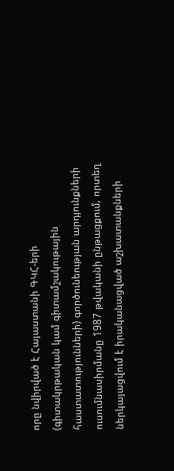որը նվիրված է Հայաստանի ԳԿՀ-երի (գիտակրթական կամ գիտամշակութային հաստատությունների) գործունեության արդյունքների ուսումնասիրմանը 1987 թվականի ընթացքում, որտեղ ներկայացվում է իրականացված աշխատանքների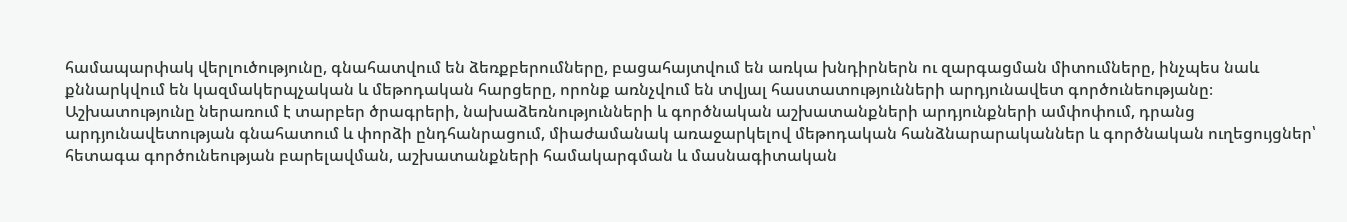համապարփակ վերլուծությունը, գնահատվում են ձեռքբերումները, բացահայտվում են առկա խնդիրներն ու զարգացման միտումները, ինչպես նաև քննարկվում են կազմակերպչական և մեթոդական հարցերը, որոնք առնչվում են տվյալ հաստատությունների արդյունավետ գործունեությանը։ Աշխատությունը ներառում է տարբեր ծրագրերի, նախաձեռնությունների և գործնական աշխատանքների արդյունքների ամփոփում, դրանց արդյունավետության գնահատում և փորձի ընդհանրացում, միաժամանակ առաջարկելով մեթոդական հանձնարարականներ և գործնական ուղեցույցներ՝ հետագա գործունեության բարելավման, աշխատանքների համակարգման և մասնագիտական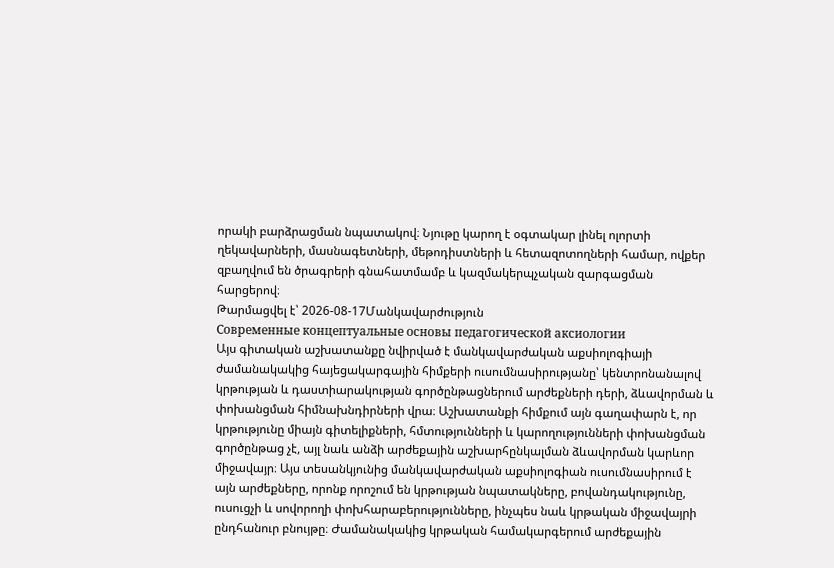որակի բարձրացման նպատակով։ Նյութը կարող է օգտակար լինել ոլորտի ղեկավարների, մասնագետների, մեթոդիստների և հետազոտողների համար, ովքեր զբաղվում են ծրագրերի գնահատմամբ և կազմակերպչական զարգացման հարցերով։
Թարմացվել է՝ 2026-08-17Մանկավարժություն
Современные концептуальные основы педагогической аксиологии
Այս գիտական աշխատանքը նվիրված է մանկավարժական աքսիոլոգիայի ժամանակակից հայեցակարգային հիմքերի ուսումնասիրությանը՝ կենտրոնանալով կրթության և դաստիարակության գործընթացներում արժեքների դերի, ձևավորման և փոխանցման հիմնախնդիրների վրա։ Աշխատանքի հիմքում այն գաղափարն է, որ կրթությունը միայն գիտելիքների, հմտությունների և կարողությունների փոխանցման գործընթաց չէ, այլ նաև անձի արժեքային աշխարհընկալման ձևավորման կարևոր միջավայր։ Այս տեսանկյունից մանկավարժական աքսիոլոգիան ուսումնասիրում է այն արժեքները, որոնք որոշում են կրթության նպատակները, բովանդակությունը, ուսուցչի և սովորողի փոխհարաբերությունները, ինչպես նաև կրթական միջավայրի ընդհանուր բնույթը։ Ժամանակակից կրթական համակարգերում արժեքային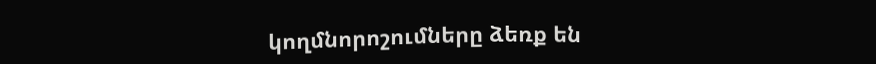կողմնորոշումները ձեռք են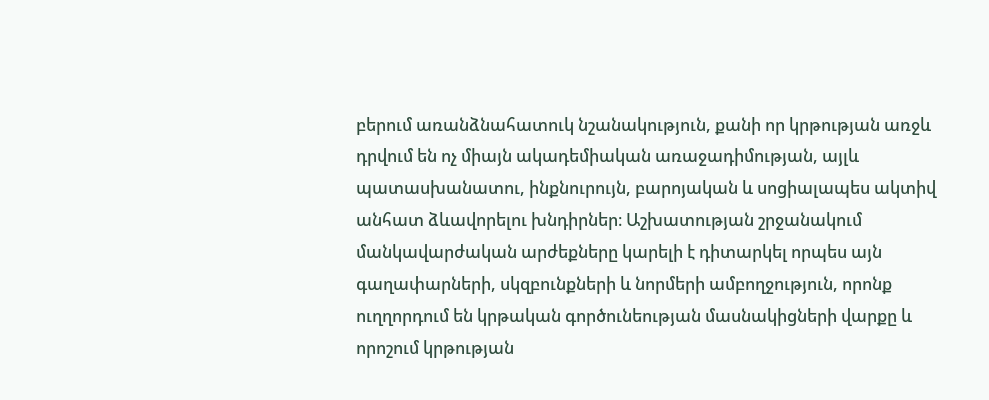բերում առանձնահատուկ նշանակություն, քանի որ կրթության առջև դրվում են ոչ միայն ակադեմիական առաջադիմության, այլև պատասխանատու, ինքնուրույն, բարոյական և սոցիալապես ակտիվ անհատ ձևավորելու խնդիրներ։ Աշխատության շրջանակում մանկավարժական արժեքները կարելի է դիտարկել որպես այն գաղափարների, սկզբունքների և նորմերի ամբողջություն, որոնք ուղղորդում են կրթական գործունեության մասնակիցների վարքը և որոշում կրթության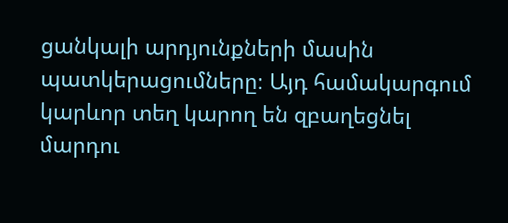ցանկալի արդյունքների մասին պատկերացումները։ Այդ համակարգում կարևոր տեղ կարող են զբաղեցնել մարդու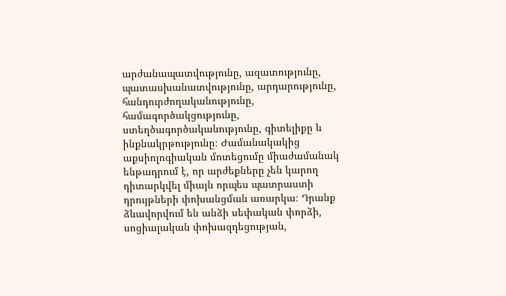արժանապատվությունը, ազատությունը, պատասխանատվությունը, արդարությունը, հանդուրժողականությունը, համագործակցությունը, ստեղծագործականությունը, գիտելիքը և ինքնակրթությունը։ Ժամանակակից աքսիոլոգիական մոտեցումը միաժամանակ ենթադրում է, որ արժեքները չեն կարող դիտարկվել միայն որպես պատրաստի դրույթների փոխանցման առարկա։ Դրանք ձևավորվում են անձի սեփական փորձի, սոցիալական փոխազդեցության,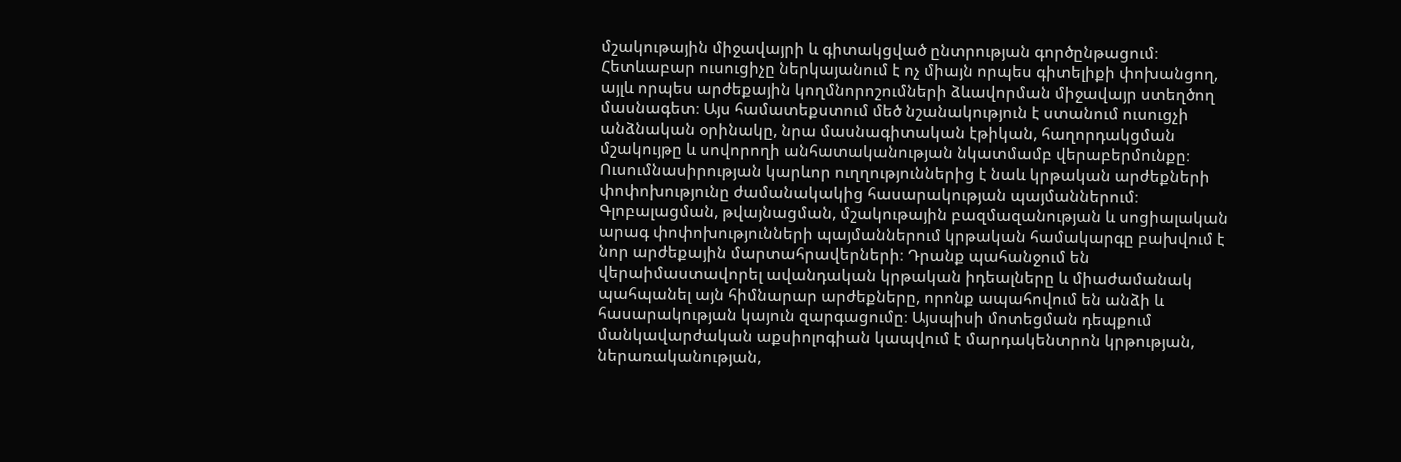մշակութային միջավայրի և գիտակցված ընտրության գործընթացում։ Հետևաբար ուսուցիչը ներկայանում է ոչ միայն որպես գիտելիքի փոխանցող, այլև որպես արժեքային կողմնորոշումների ձևավորման միջավայր ստեղծող մասնագետ։ Այս համատեքստում մեծ նշանակություն է ստանում ուսուցչի անձնական օրինակը, նրա մասնագիտական էթիկան, հաղորդակցման մշակույթը և սովորողի անհատականության նկատմամբ վերաբերմունքը։ Ուսումնասիրության կարևոր ուղղություններից է նաև կրթական արժեքների փոփոխությունը ժամանակակից հասարակության պայմաններում։ Գլոբալացման, թվայնացման, մշակութային բազմազանության և սոցիալական արագ փոփոխությունների պայմաններում կրթական համակարգը բախվում է նոր արժեքային մարտահրավերների։ Դրանք պահանջում են վերաիմաստավորել ավանդական կրթական իդեալները և միաժամանակ պահպանել այն հիմնարար արժեքները, որոնք ապահովում են անձի և հասարակության կայուն զարգացումը։ Այսպիսի մոտեցման դեպքում մանկավարժական աքսիոլոգիան կապվում է մարդակենտրոն կրթության, ներառականության,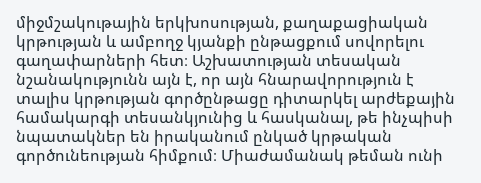միջմշակութային երկխոսության, քաղաքացիական կրթության և ամբողջ կյանքի ընթացքում սովորելու գաղափարների հետ։ Աշխատության տեսական նշանակությունն այն է, որ այն հնարավորություն է տալիս կրթության գործընթացը դիտարկել արժեքային համակարգի տեսանկյունից և հասկանալ, թե ինչպիսի նպատակներ են իրականում ընկած կրթական գործունեության հիմքում։ Միաժամանակ թեման ունի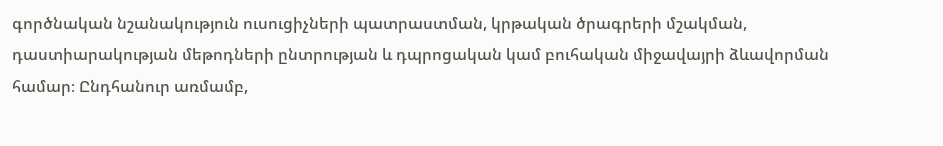գործնական նշանակություն ուսուցիչների պատրաստման, կրթական ծրագրերի մշակման, դաստիարակության մեթոդների ընտրության և դպրոցական կամ բուհական միջավայրի ձևավորման համար։ Ընդհանուր առմամբ,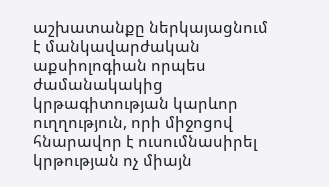աշխատանքը ներկայացնում է մանկավարժական աքսիոլոգիան որպես ժամանակակից կրթագիտության կարևոր ուղղություն, որի միջոցով հնարավոր է ուսումնասիրել կրթության ոչ միայն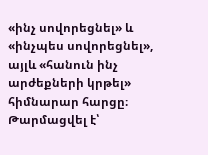«ինչ սովորեցնել» և «ինչպես սովորեցնել», այլև «հանուն ինչ արժեքների կրթել» հիմնարար հարցը։
Թարմացվել է՝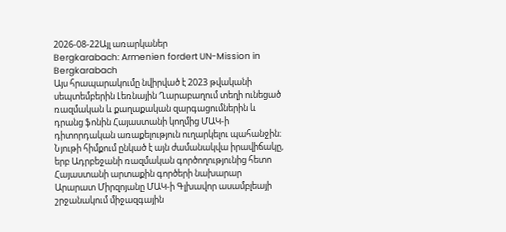2026-08-22Այլ առարկաներ
Bergkarabach: Armenien fordert UN-Mission in Bergkarabach
Այս հրապարակումը նվիրված է 2023 թվականի սեպտեմբերին Լեռնային Ղարաբաղում տեղի ունեցած ռազմական և քաղաքական զարգացումներին և դրանց ֆոնին Հայաստանի կողմից ՄԱԿ-ի դիտորդական առաքելություն ուղարկելու պահանջին։ Նյութի հիմքում ընկած է այն ժամանակվա իրավիճակը, երբ Ադրբեջանի ռազմական գործողությունից հետո Հայաստանի արտաքին գործերի նախարար Արարատ Միրզոյանը ՄԱԿ-ի Գլխավոր ասամբլեայի շրջանակում միջազգային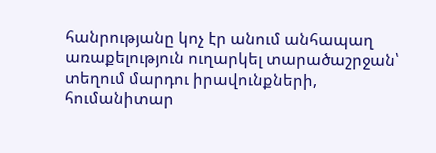հանրությանը կոչ էր անում անհապաղ առաքելություն ուղարկել տարածաշրջան՝ տեղում մարդու իրավունքների, հումանիտար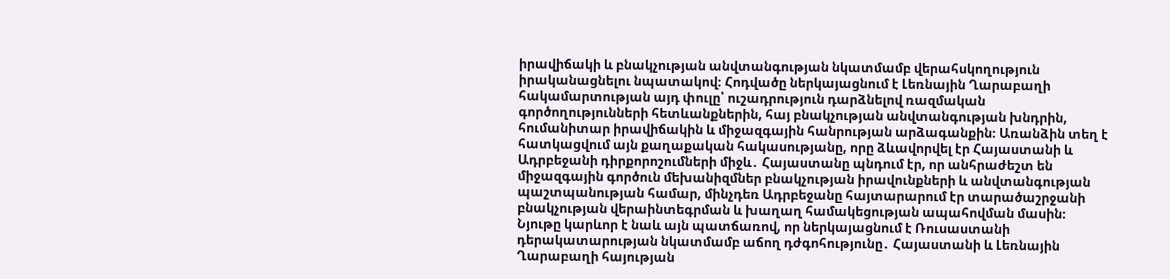իրավիճակի և բնակչության անվտանգության նկատմամբ վերահսկողություն իրականացնելու նպատակով։ Հոդվածը ներկայացնում է Լեռնային Ղարաբաղի հակամարտության այդ փուլը՝ ուշադրություն դարձնելով ռազմական գործողությունների հետևանքներին, հայ բնակչության անվտանգության խնդրին, հումանիտար իրավիճակին և միջազգային հանրության արձագանքին։ Առանձին տեղ է հատկացվում այն քաղաքական հակասությանը, որը ձևավորվել էր Հայաստանի և Ադրբեջանի դիրքորոշումների միջև․ Հայաստանը պնդում էր, որ անհրաժեշտ են միջազգային գործուն մեխանիզմներ բնակչության իրավունքների և անվտանգության պաշտպանության համար, մինչդեռ Ադրբեջանը հայտարարում էր տարածաշրջանի բնակչության վերաինտեգրման և խաղաղ համակեցության ապահովման մասին։ Նյութը կարևոր է նաև այն պատճառով, որ ներկայացնում է Ռուսաստանի դերակատարության նկատմամբ աճող դժգոհությունը․ Հայաստանի և Լեռնային Ղարաբաղի հայության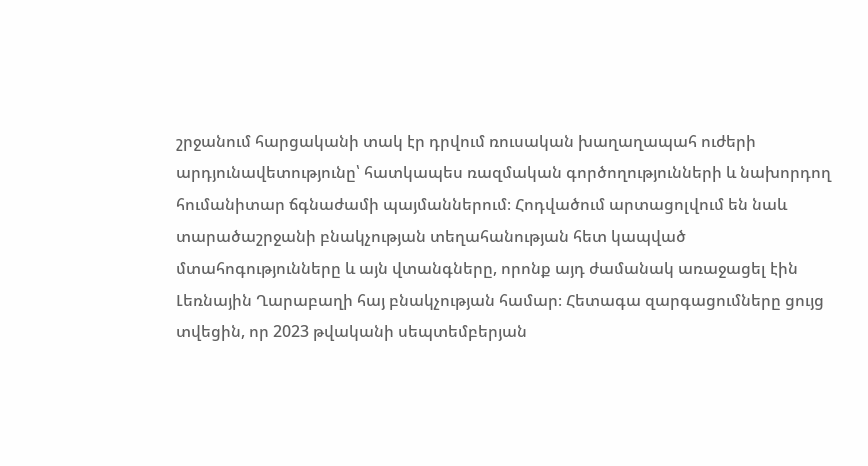շրջանում հարցականի տակ էր դրվում ռուսական խաղաղապահ ուժերի արդյունավետությունը՝ հատկապես ռազմական գործողությունների և նախորդող հումանիտար ճգնաժամի պայմաններում։ Հոդվածում արտացոլվում են նաև տարածաշրջանի բնակչության տեղահանության հետ կապված մտահոգությունները և այն վտանգները, որոնք այդ ժամանակ առաջացել էին Լեռնային Ղարաբաղի հայ բնակչության համար։ Հետագա զարգացումները ցույց տվեցին, որ 2023 թվականի սեպտեմբերյան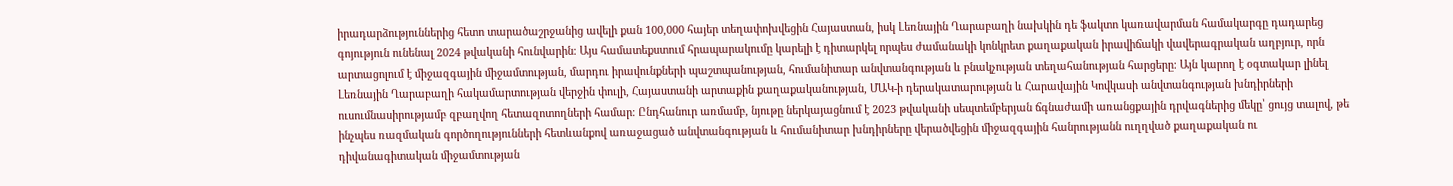իրադարձություններից հետո տարածաշրջանից ավելի քան 100,000 հայեր տեղափոխվեցին Հայաստան, իսկ Լեռնային Ղարաբաղի նախկին դե ֆակտո կառավարման համակարգը դադարեց գոյություն ունենալ 2024 թվականի հունվարին։ Այս համատեքստում հրապարակումը կարելի է դիտարկել որպես ժամանակի կոնկրետ քաղաքական իրավիճակի վավերագրական աղբյուր, որն արտացոլում է միջազգային միջամտության, մարդու իրավունքների պաշտպանության, հումանիտար անվտանգության և բնակչության տեղահանության հարցերը։ Այն կարող է օգտակար լինել Լեռնային Ղարաբաղի հակամարտության վերջին փուլի, Հայաստանի արտաքին քաղաքականության, ՄԱԿ-ի դերակատարության և Հարավային Կովկասի անվտանգության խնդիրների ուսումնասիրությամբ զբաղվող հետազոտողների համար։ Ընդհանուր առմամբ, նյութը ներկայացնում է 2023 թվականի սեպտեմբերյան ճգնաժամի առանցքային դրվագներից մեկը՝ ցույց տալով, թե ինչպես ռազմական գործողությունների հետևանքով առաջացած անվտանգության և հումանիտար խնդիրները վերածվեցին միջազգային հանրությանն ուղղված քաղաքական ու դիվանագիտական միջամտության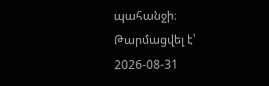պահանջի։
Թարմացվել է՝ 2026-08-31